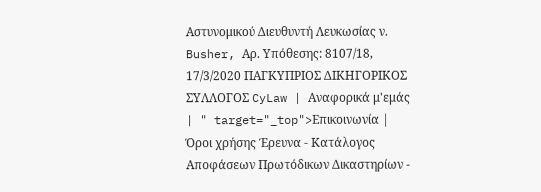Αστυνομικού Διευθυντή Λευκωσίας ν. Busher, Αρ. Υπόθεσης: 8107/18, 17/3/2020 ΠΑΓΚΥΠΡΙΟΣ ΔΙΚΗΓΟΡΙΚΟΣ ΣΥΛΛΟΓΟΣ CyLaw | Αναφορικά μ'εμάς | " target="_top">Επικοινωνία | Όροι χρήσης Έρευνα - Κατάλογος Αποφάσεων Πρωτόδικων Δικαστηρίων -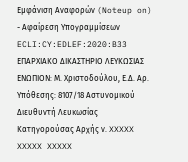Εμφάνιση Αναφορών (Noteup on) - Αφαίρεση Υπογραμμίσεων ECLI:CY:EDLEF:2020:B33 ΕΠΑΡΧΙΑΚΟ ΔΙΚΑΣΤΗΡΙΟ ΛΕΥΚΩΣΙΑΣ ΕΝΩΠΙΟΝ: Μ. Χριστοδούλου, Ε.Δ. Αρ. Υπόθεσης: 8107/18 Αστυνομικού Διευθυντή Λευκωσίας Κατηγορούσας Αρχής ν. XXXXX XXXXX XXXXX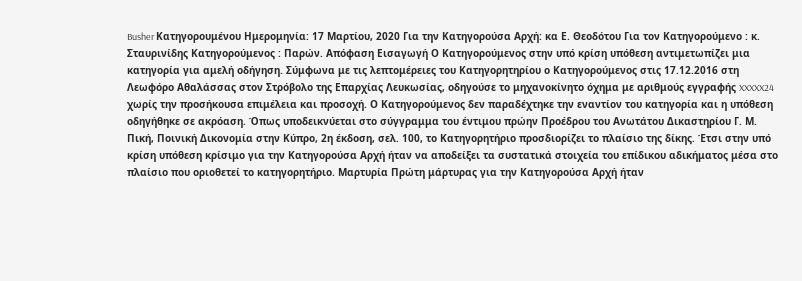Busher Κατηγορουμένου Ημερομηνία: 17 Μαρτίου, 2020 Για την Κατηγορούσα Αρχή: κα Ε. Θεοδότου Για τον Κατηγορούμενο : κ. Σταυρινίδης Κατηγορούμενος : Παρών. Απόφαση Εισαγωγή Ο Κατηγορούμενος στην υπό κρίση υπόθεση αντιμετωπίζει μια κατηγορία για αμελή οδήγηση. Σύμφωνα με τις λεπτομέρειες του Κατηγορητηρίου ο Κατηγορούμενος στις 17.12.2016 στη Λεωφόρο Αθαλάσσας στον Στρόβολο της Επαρχίας Λευκωσίας, οδηγούσε το μηχανοκίνητο όχημα με αριθμούς εγγραφής XXXXX24 χωρίς την προσήκουσα επιμέλεια και προσοχή. Ο Κατηγορούμενος δεν παραδέχτηκε την εναντίον του κατηγορία και η υπόθεση οδηγήθηκε σε ακρόαση. Όπως υποδεικνύεται στο σύγγραμμα του έντιμου πρώην Προέδρου του Ανωτάτου Δικαστηρίου Γ. Μ. Πική, Ποινική Δικονομία στην Κύπρο, 2η έκδοση, σελ. 100, το Κατηγορητήριο προσδιορίζει το πλαίσιο της δίκης. Έτσι στην υπό κρίση υπόθεση κρίσιμο για την Κατηγορούσα Αρχή ήταν να αποδείξει τα συστατικά στοιχεία του επίδικου αδικήματος μέσα στο πλαίσιο που οριοθετεί το κατηγορητήριο. Μαρτυρία Πρώτη μάρτυρας για την Κατηγορούσα Αρχή ήταν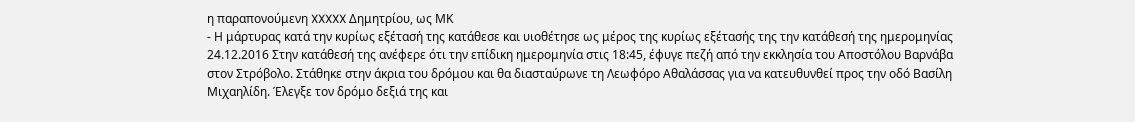η παραπονούμενη XXXXX Δημητρίου, ως ΜΚ
- Η μάρτυρας κατά την κυρίως εξέτασή της κατάθεσε και υιοθέτησε ως μέρος της κυρίως εξέτασής της την κατάθεσή της ημερομηνίας 24.12.2016 Στην κατάθεσή της ανέφερε ότι την επίδικη ημερομηνία στις 18:45, έφυγε πεζή από την εκκλησία του Αποστόλου Βαρνάβα στον Στρόβολο. Στάθηκε στην άκρια του δρόμου και θα διασταύρωνε τη Λεωφόρο Αθαλάσσας για να κατευθυνθεί προς την οδό Βασίλη Μιχαηλίδη. Έλεγξε τον δρόμο δεξιά της και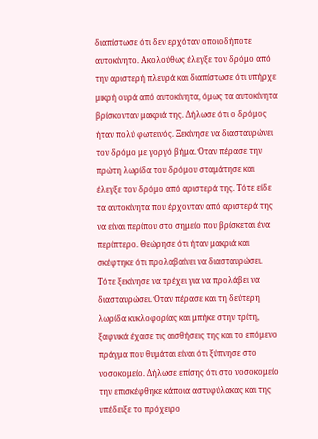διαπίστωσε ότι δεν ερχόταν οποιοδήποτε αυτοκίνητο. Ακολούθως έλεγξε τον δρόμο από την αριστερή πλευρά και διαπίστωσε ότι υπήρχε μικρή ουρά από αυτοκίνητα, όμως τα αυτοκίνητα βρίσκονταν μακριά της. Δήλωσε ότι ο δρόμος ήταν πολύ φωτεινός. Ξεκίνησε να διασταυρώνει τον δρόμο με γοργό βήμα. Όταν πέρασε την πρώτη λωρίδα του δρόμου σταμάτησε και έλεγξε τον δρόμο από αριστερά της. Τότε είδε τα αυτοκίνητα που έρχονταν από αριστερά της να είναι περίπου στο σημείο που βρίσκεται ένα περίπτερο. Θεώρησε ότι ήταν μακριά και σκέφτηκε ότι προλαβαίνει να διασταυρώσει. Τότε ξεκίνησε να τρέχει για να προλάβει να διασταυρώσει. Όταν πέρασε και τη δεύτερη λωρίδα κυκλοφορίας και μπήκε στην τρίτη, ξαφνικά έχασε τις αισθήσεις της και το επόμενο πράγμα που θυμάται είναι ότι ξύπνησε στο νοσοκομείο. Δήλωσε επίσης ότι στο νοσοκομείο την επισκέφθηκε κάποια αστυφύλακας και της υπέδειξε το πρόχειρο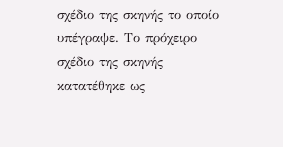σχέδιο της σκηνής το οποίο υπέγραψε. Το πρόχειρο σχέδιο της σκηνής κατατέθηκε ως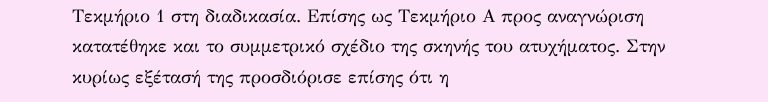Τεκμήριο 1 στη διαδικασία. Επίσης ως Τεκμήριο Α προς αναγνώριση κατατέθηκε και το συμμετρικό σχέδιο της σκηνής του ατυχήματος. Στην κυρίως εξέτασή της προσδιόρισε επίσης ότι η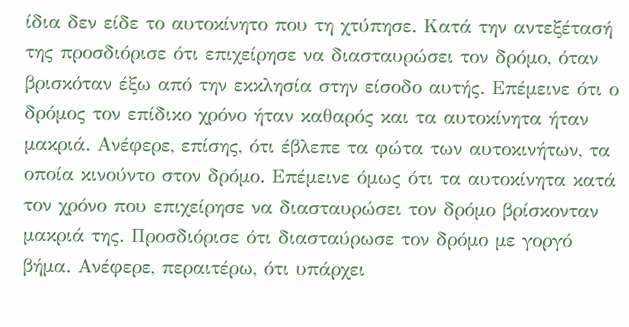ίδια δεν είδε το αυτοκίνητο που τη χτύπησε. Κατά την αντεξέτασή της προσδιόρισε ότι επιχείρησε να διασταυρώσει τον δρόμο, όταν βρισκόταν έξω από την εκκλησία στην είσοδο αυτής. Επέμεινε ότι ο δρόμος τον επίδικο χρόνο ήταν καθαρός και τα αυτοκίνητα ήταν μακριά. Ανέφερε, επίσης, ότι έβλεπε τα φώτα των αυτοκινήτων, τα οποία κινούντο στον δρόμο. Επέμεινε όμως ότι τα αυτοκίνητα κατά τον χρόνο που επιχείρησε να διασταυρώσει τον δρόμο βρίσκονταν μακριά της. Προσδιόρισε ότι διασταύρωσε τον δρόμο με γοργό βήμα. Ανέφερε, περαιτέρω, ότι υπάρχει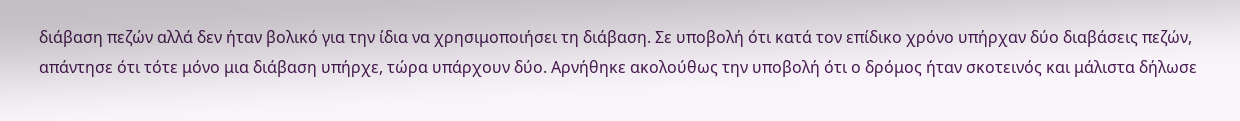διάβαση πεζών αλλά δεν ήταν βολικό για την ίδια να χρησιμοποιήσει τη διάβαση. Σε υποβολή ότι κατά τον επίδικο χρόνο υπήρχαν δύο διαβάσεις πεζών, απάντησε ότι τότε μόνο μια διάβαση υπήρχε, τώρα υπάρχουν δύο. Αρνήθηκε ακολούθως την υποβολή ότι ο δρόμος ήταν σκοτεινός και μάλιστα δήλωσε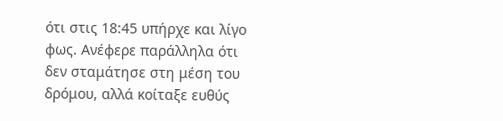ότι στις 18:45 υπήρχε και λίγο φως. Ανέφερε παράλληλα ότι δεν σταμάτησε στη μέση του δρόμου, αλλά κοίταξε ευθύς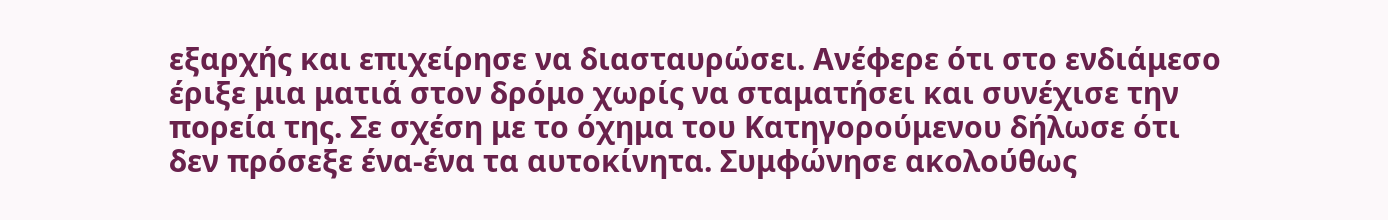εξαρχής και επιχείρησε να διασταυρώσει. Ανέφερε ότι στο ενδιάμεσο έριξε μια ματιά στον δρόμο χωρίς να σταματήσει και συνέχισε την πορεία της. Σε σχέση με το όχημα του Κατηγορούμενου δήλωσε ότι δεν πρόσεξε ένα‑ένα τα αυτοκίνητα. Συμφώνησε ακολούθως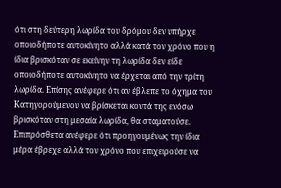ότι στη δεύτερη λωρίδα του δρόμου δεν υπήρχε οποιοδήποτε αυτοκίνητο αλλά κατά τον χρόνο που η ίδια βρισκόταν σε εκείνην τη λωρίδα δεν είδε οποιοδήποτε αυτοκίνητο να έρχεται από την τρίτη λωρίδα. Επίσης ανέφερε ότι αν έβλεπε το όχημα του Κατηγορούμενου να βρίσκεται κοντά της ενόσω βρισκόταν στη μεσαία λωρίδα, θα σταματούσε. Επιπρόσθετα ανέφερε ότι προηγουμένως την ίδια μέρα έβρεχε αλλά τον χρόνο που επιχειρούσε να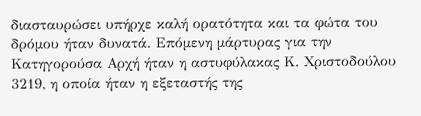διασταυρώσει υπήρχε καλή ορατότητα και τα φώτα του δρόμου ήταν δυνατά. Επόμενη μάρτυρας για την Κατηγορούσα Αρχή ήταν η αστυφύλακας Κ. Χριστοδούλου 3219, η οποία ήταν η εξεταστής της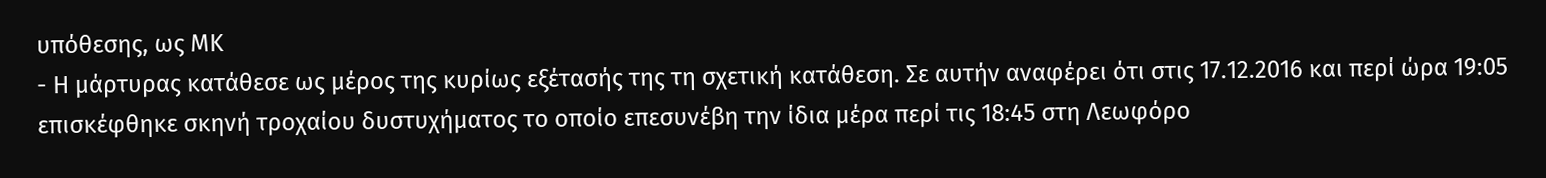υπόθεσης, ως ΜΚ
- Η μάρτυρας κατάθεσε ως μέρος της κυρίως εξέτασής της τη σχετική κατάθεση. Σε αυτήν αναφέρει ότι στις 17.12.2016 και περί ώρα 19:05 επισκέφθηκε σκηνή τροχαίου δυστυχήματος το οποίο επεσυνέβη την ίδια μέρα περί τις 18:45 στη Λεωφόρο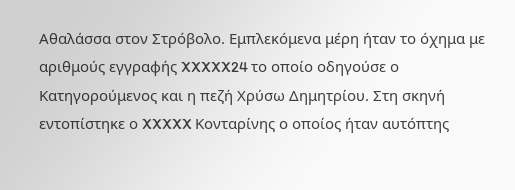Αθαλάσσα στον Στρόβολο. Εμπλεκόμενα μέρη ήταν το όχημα με αριθμούς εγγραφής XXXXX24 το οποίο οδηγούσε ο Κατηγορούμενος και η πεζή Χρύσω Δημητρίου. Στη σκηνή εντοπίστηκε ο XXXXX Κονταρίνης ο οποίος ήταν αυτόπτης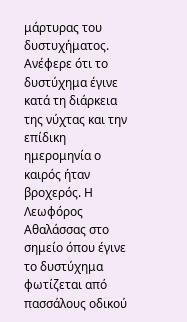μάρτυρας του δυστυχήματος. Ανέφερε ότι το δυστύχημα έγινε κατά τη διάρκεια της νύχτας και την επίδικη ημερομηνία ο καιρός ήταν βροχερός. Η Λεωφόρος Αθαλάσσας στο σημείο όπου έγινε το δυστύχημα φωτίζεται από πασσάλους οδικού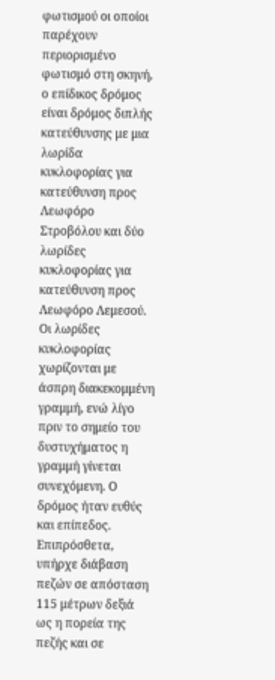φωτισμού οι οποίοι παρέχουν περιορισμένο φωτισμό στη σκηνή, ο επίδικος δρόμος είναι δρόμος διπλής κατεύθυνσης με μια λωρίδα κυκλοφορίας για κατεύθυνση προς Λεωφόρο Στροβόλου και δύο λωρίδες κυκλοφορίας για κατεύθυνση προς Λεωφόρο Λεμεσού. Οι λωρίδες κυκλοφορίας χωρίζονται με άσπρη διακεκομμένη γραμμή, ενώ λίγο πριν το σημείο του δυστυχήματος η γραμμή γίνεται συνεχόμενη. Ο δρόμος ήταν ευθύς και επίπεδος. Επιπρόσθετα, υπήρχε διάβαση πεζών σε απόσταση 115 μέτρων δεξιά ως η πορεία της πεζής και σε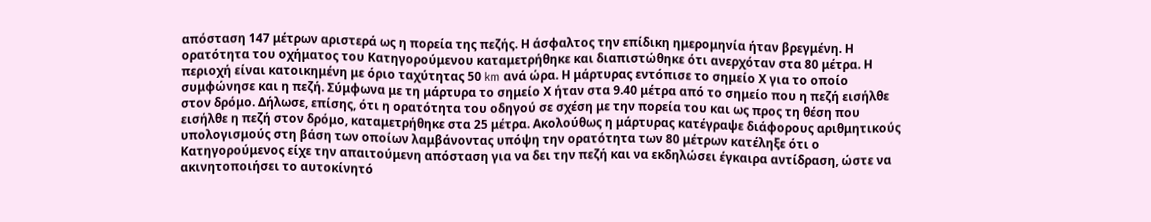απόσταση 147 μέτρων αριστερά ως η πορεία της πεζής. Η άσφαλτος την επίδικη ημερομηνία ήταν βρεγμένη. Η ορατότητα του οχήματος του Κατηγορούμενου καταμετρήθηκε και διαπιστώθηκε ότι ανερχόταν στα 80 μέτρα. Η περιοχή είναι κατοικημένη με όριο ταχύτητας 50 km ανά ώρα. Η μάρτυρας εντόπισε το σημείο Χ για το οποίο συμφώνησε και η πεζή. Σύμφωνα με τη μάρτυρα το σημείο Χ ήταν στα 9.40 μέτρα από το σημείο που η πεζή εισήλθε στον δρόμο. Δήλωσε, επίσης, ότι η ορατότητα του οδηγού σε σχέση με την πορεία του και ως προς τη θέση που εισήλθε η πεζή στον δρόμο, καταμετρήθηκε στα 25 μέτρα. Ακολούθως η μάρτυρας κατέγραψε διάφορους αριθμητικούς υπολογισμούς στη βάση των οποίων λαμβάνοντας υπόψη την ορατότητα των 80 μέτρων κατέληξε ότι ο Κατηγορούμενος είχε την απαιτούμενη απόσταση για να δει την πεζή και να εκδηλώσει έγκαιρα αντίδραση, ώστε να ακινητοποιήσει το αυτοκίνητό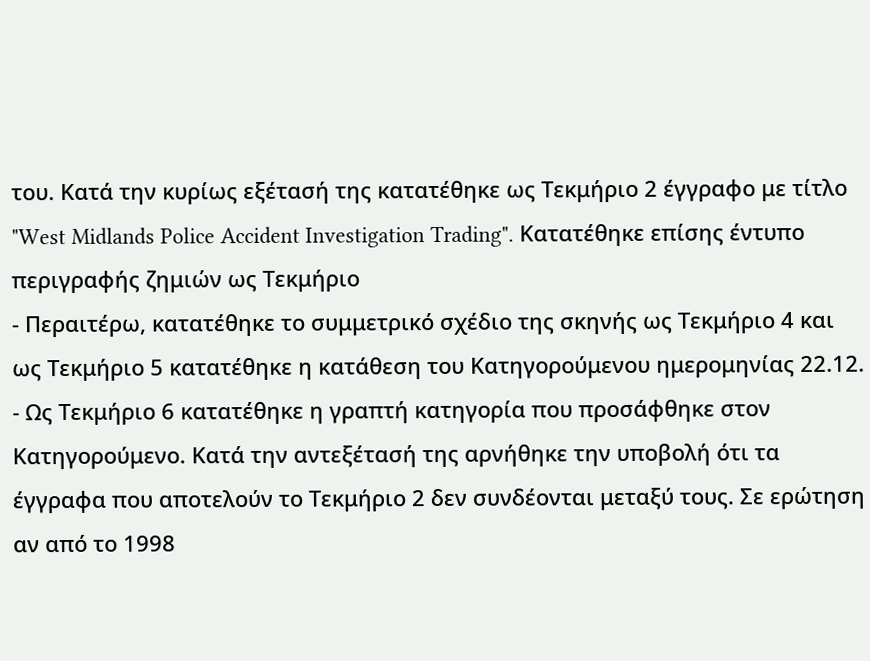του. Κατά την κυρίως εξέτασή της κατατέθηκε ως Τεκμήριο 2 έγγραφο με τίτλο "West Midlands Police Accident Investigation Trading". Κατατέθηκε επίσης έντυπο περιγραφής ζημιών ως Τεκμήριο
- Περαιτέρω, κατατέθηκε το συμμετρικό σχέδιο της σκηνής ως Τεκμήριο 4 και ως Τεκμήριο 5 κατατέθηκε η κατάθεση του Κατηγορούμενου ημερομηνίας 22.12.
- Ως Τεκμήριο 6 κατατέθηκε η γραπτή κατηγορία που προσάφθηκε στον Κατηγορούμενο. Κατά την αντεξέτασή της αρνήθηκε την υποβολή ότι τα έγγραφα που αποτελούν το Τεκμήριο 2 δεν συνδέονται μεταξύ τους. Σε ερώτηση αν από το 1998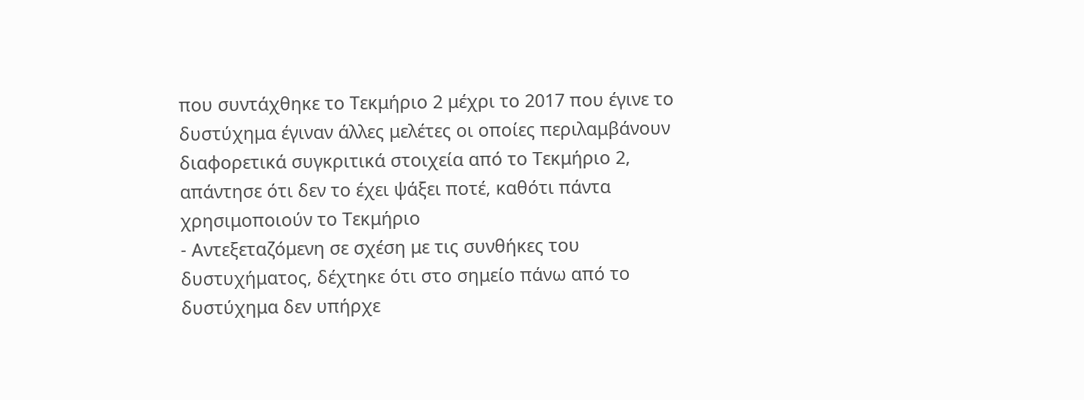που συντάχθηκε το Τεκμήριο 2 μέχρι το 2017 που έγινε το δυστύχημα έγιναν άλλες μελέτες οι οποίες περιλαμβάνουν διαφορετικά συγκριτικά στοιχεία από το Τεκμήριο 2, απάντησε ότι δεν το έχει ψάξει ποτέ, καθότι πάντα χρησιμοποιούν το Τεκμήριο
- Αντεξεταζόμενη σε σχέση με τις συνθήκες του δυστυχήματος, δέχτηκε ότι στο σημείο πάνω από το δυστύχημα δεν υπήρχε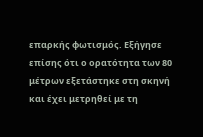επαρκής φωτισμός. Εξήγησε επίσης ότι ο ορατότητα των 80 μέτρων εξετάστηκε στη σκηνή και έχει μετρηθεί με τη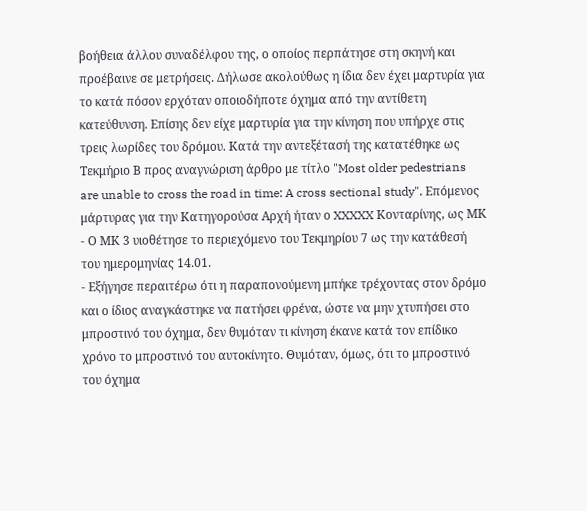βοήθεια άλλου συναδέλφου της, ο οποίος περπάτησε στη σκηνή και προέβαινε σε μετρήσεις. Δήλωσε ακολούθως η ίδια δεν έχει μαρτυρία για το κατά πόσον ερχόταν οποιοδήποτε όχημα από την αντίθετη κατεύθυνση. Επίσης δεν είχε μαρτυρία για την κίνηση που υπήρχε στις τρεις λωρίδες του δρόμου. Κατά την αντεξέτασή της κατατέθηκε ως Τεκμήριο Β προς αναγνώριση άρθρο με τίτλο "Most older pedestrians are unable to cross the road in time: A cross sectional study". Επόμενος μάρτυρας για την Κατηγορούσα Αρχή ήταν ο XXXXX Κονταρίνης, ως ΜΚ
- Ο ΜΚ 3 υιοθέτησε το περιεχόμενο του Τεκμηρίου 7 ως την κατάθεσή του ημερομηνίας 14.01.
- Εξήγησε περαιτέρω ότι η παραπονούμενη μπήκε τρέχοντας στον δρόμο και ο ίδιος αναγκάστηκε να πατήσει φρένα, ώστε να μην χτυπήσει στο μπροστινό του όχημα, δεν θυμόταν τι κίνηση έκανε κατά τον επίδικο χρόνο το μπροστινό του αυτοκίνητο. Θυμόταν, όμως, ότι το μπροστινό του όχημα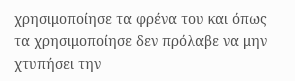χρησιμοποίησε τα φρένα του και όπως τα χρησιμοποίησε δεν πρόλαβε να μην χτυπήσει την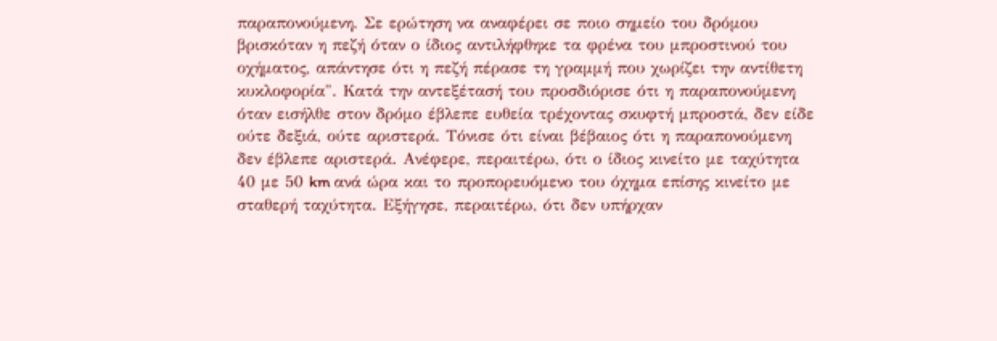παραπονούμενη. Σε ερώτηση να αναφέρει σε ποιο σημείο του δρόμου βρισκόταν η πεζή όταν ο ίδιος αντιλήφθηκε τα φρένα του μπροστινού του οχήματος, απάντησε ότι η πεζή πέρασε τη γραμμή που χωρίζει την αντίθετη κυκλοφορία". Κατά την αντεξέτασή του προσδιόρισε ότι η παραπονούμενη όταν εισήλθε στον δρόμο έβλεπε ευθεία τρέχοντας σκυφτή μπροστά, δεν είδε ούτε δεξιά, ούτε αριστερά. Τόνισε ότι είναι βέβαιος ότι η παραπονούμενη δεν έβλεπε αριστερά. Ανέφερε, περαιτέρω, ότι ο ίδιος κινείτο με ταχύτητα 40 με 50 km ανά ώρα και το προπορευόμενο του όχημα επίσης κινείτο με σταθερή ταχύτητα. Εξήγησε, περαιτέρω, ότι δεν υπήρχαν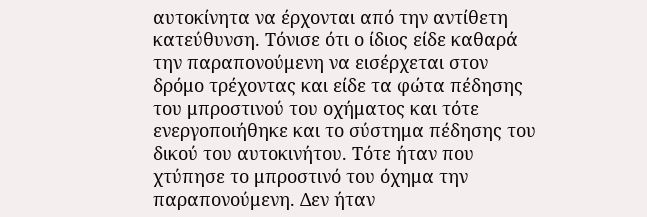αυτοκίνητα να έρχονται από την αντίθετη κατεύθυνση. Τόνισε ότι ο ίδιος είδε καθαρά την παραπονούμενη να εισέρχεται στον δρόμο τρέχοντας και είδε τα φώτα πέδησης του μπροστινού του οχήματος και τότε ενεργοποιήθηκε και το σύστημα πέδησης του δικού του αυτοκινήτου. Τότε ήταν που χτύπησε το μπροστινό του όχημα την παραπονούμενη. Δεν ήταν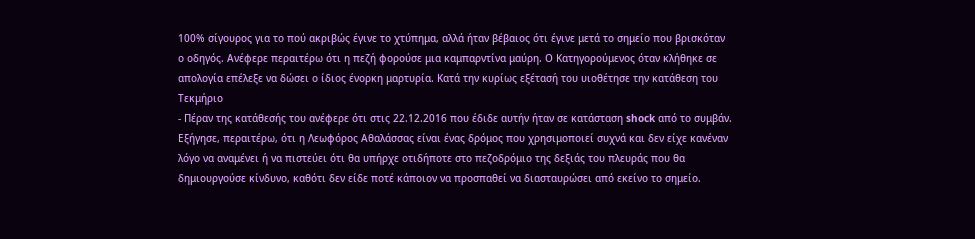100% σίγουρος για το πού ακριβώς έγινε το χτύπημα, αλλά ήταν βέβαιος ότι έγινε μετά το σημείο που βρισκόταν ο οδηγός. Ανέφερε περαιτέρω ότι η πεζή φορούσε μια καμπαρντίνα μαύρη. Ο Κατηγορούμενος όταν κλήθηκε σε απολογία επέλεξε να δώσει ο ίδιος ένορκη μαρτυρία. Κατά την κυρίως εξέτασή του υιοθέτησε την κατάθεση του Τεκμήριο
- Πέραν της κατάθεσής του ανέφερε ότι στις 22.12.2016 που έδιδε αυτήν ήταν σε κατάσταση shock από το συμβάν. Εξήγησε, περαιτέρω, ότι η Λεωφόρος Αθαλάσσας είναι ένας δρόμος που χρησιμοποιεί συχνά και δεν είχε κανέναν λόγο να αναμένει ή να πιστεύει ότι θα υπήρχε οτιδήποτε στο πεζοδρόμιο της δεξιάς του πλευράς που θα δημιουργούσε κίνδυνο, καθότι δεν είδε ποτέ κάποιον να προσπαθεί να διασταυρώσει από εκείνο το σημείο.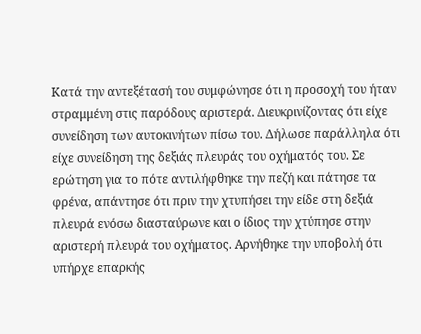Κατά την αντεξέτασή του συμφώνησε ότι η προσοχή του ήταν στραμμένη στις παρόδους αριστερά. Διευκρινίζοντας ότι είχε συνείδηση των αυτοκινήτων πίσω του. Δήλωσε παράλληλα ότι είχε συνείδηση της δεξιάς πλευράς του οχήματός του. Σε ερώτηση για το πότε αντιλήφθηκε την πεζή και πάτησε τα φρένα, απάντησε ότι πριν την χτυπήσει την είδε στη δεξιά πλευρά ενόσω διασταύρωνε και ο ίδιος την χτύπησε στην αριστερή πλευρά του οχήματος. Αρνήθηκε την υποβολή ότι υπήρχε επαρκής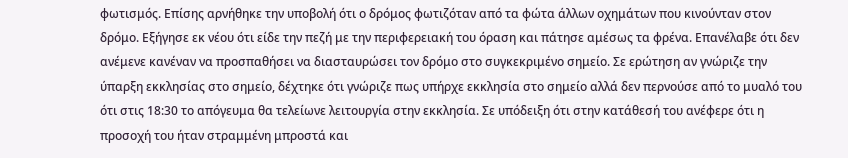φωτισμός. Επίσης αρνήθηκε την υποβολή ότι ο δρόμος φωτιζόταν από τα φώτα άλλων οχημάτων που κινούνταν στον δρόμο. Εξήγησε εκ νέου ότι είδε την πεζή με την περιφερειακή του όραση και πάτησε αμέσως τα φρένα. Επανέλαβε ότι δεν ανέμενε κανέναν να προσπαθήσει να διασταυρώσει τον δρόμο στο συγκεκριμένο σημείο. Σε ερώτηση αν γνώριζε την ύπαρξη εκκλησίας στο σημείο, δέχτηκε ότι γνώριζε πως υπήρχε εκκλησία στο σημείο αλλά δεν περνούσε από το μυαλό του ότι στις 18:30 το απόγευμα θα τελείωνε λειτουργία στην εκκλησία. Σε υπόδειξη ότι στην κατάθεσή του ανέφερε ότι η προσοχή του ήταν στραμμένη μπροστά και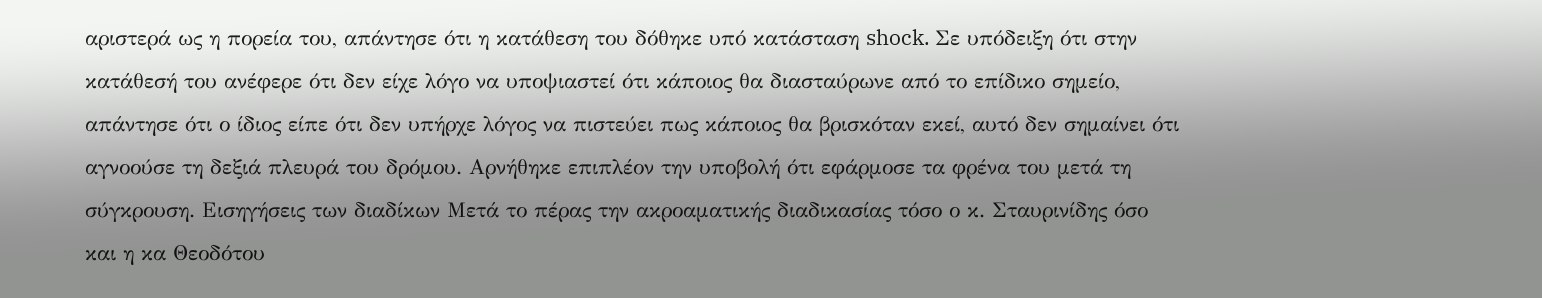αριστερά ως η πορεία του, απάντησε ότι η κατάθεση του δόθηκε υπό κατάσταση shock. Σε υπόδειξη ότι στην κατάθεσή του ανέφερε ότι δεν είχε λόγο να υποψιαστεί ότι κάποιος θα διασταύρωνε από το επίδικο σημείο, απάντησε ότι ο ίδιος είπε ότι δεν υπήρχε λόγος να πιστεύει πως κάποιος θα βρισκόταν εκεί, αυτό δεν σημαίνει ότι αγνοούσε τη δεξιά πλευρά του δρόμου. Αρνήθηκε επιπλέον την υποβολή ότι εφάρμοσε τα φρένα του μετά τη σύγκρουση. Εισηγήσεις των διαδίκων Μετά το πέρας την ακροαματικής διαδικασίας τόσο ο κ. Σταυρινίδης όσο και η κα Θεοδότου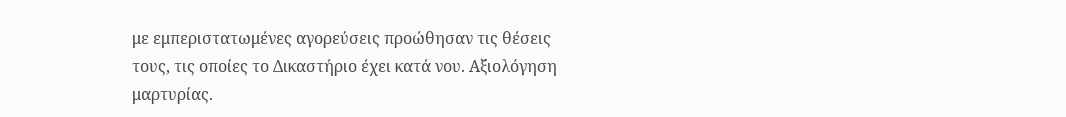με εμπεριστατωμένες αγορεύσεις προώθησαν τις θέσεις τους, τις οποίες το Δικαστήριο έχει κατά νου. Αξιολόγηση μαρτυρίας.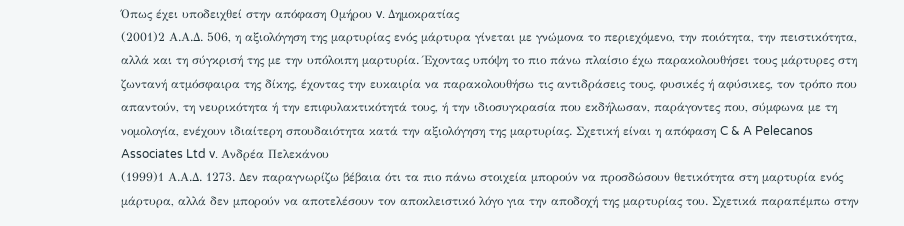Όπως έχει υποδειχθεί στην απόφαση Ομήρου v. Δημοκρατίας
(2001)2 Α.Α.Δ. 506, η αξιολόγηση της μαρτυρίας ενός μάρτυρα γίνεται με γνώμονα το περιεχόμενο, την ποιότητα, την πειστικότητα, αλλά και τη σύγκρισή της με την υπόλοιπη μαρτυρία. Έχοντας υπόψη το πιο πάνω πλαίσιο έχω παρακολουθήσει τους μάρτυρες στη ζωντανή ατμόσφαιρα της δίκης, έχοντας την ευκαιρία να παρακολουθήσω τις αντιδράσεις τους, φυσικές ή αφύσικες, τον τρόπο που απαντούν, τη νευρικότητα ή την επιφυλακτικότητά τους, ή την ιδιοσυγκρασία που εκδήλωσαν, παράγοντες που, σύμφωνα με τη νομολογία, ενέχουν ιδιαίτερη σπουδαιότητα κατά την αξιολόγηση της μαρτυρίας. Σχετική είναι η απόφαση C & A Pelecanos Associates Ltd v. Ανδρέα Πελεκάνου
(1999)1 Α.Α.Δ. 1273. Δεν παραγνωρίζω βέβαια ότι τα πιο πάνω στοιχεία μπορούν να προσδώσουν θετικότητα στη μαρτυρία ενός μάρτυρα, αλλά δεν μπορούν να αποτελέσουν τον αποκλειστικό λόγο για την αποδοχή της μαρτυρίας του. Σχετικά παραπέμπω στην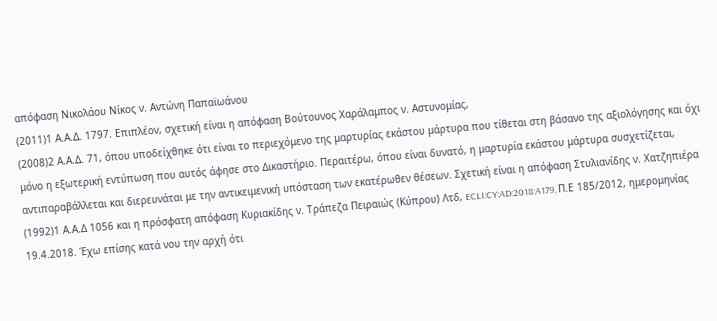απόφαση Νικολάου Νίκος ν. Aντώνη Παπαϊωάνου
(2011)1 Α.Α.Δ. 1797. Επιπλέον, σχετική είναι η απόφαση Βούτουνος Χαράλαμπος ν. Αστυνομίας,
(2008)2 Α.Α.Δ. 71, όπου υποδείχθηκε ότι είναι το περιεχόμενο της μαρτυρίας εκάστου μάρτυρα που τίθεται στη βάσανο της αξιολόγησης και όχι μόνο η εξωτερική εντύπωση που αυτός άφησε στο Δικαστήριο. Περαιτέρω, όπου είναι δυνατό, η μαρτυρία εκάστου μάρτυρα συσχετίζεται, αντιπαραβάλλεται και διερευνάται με την αντικειμενική υπόσταση των εκατέρωθεν θέσεων. Σχετική είναι η απόφαση Στυλιανίδης ν. Χατζηπιέρα
(1992)1 Α.Α.Δ 1056 και η πρόσφατη απόφαση Κυριακίδης ν. Τράπεζα Πειραιώς (Κύπρου) Λτδ, ECLI:CY:AD:2018:A179, Π.Ε 185/2012, ημερομηνίας 19.4.2018. Έχω επίσης κατά νου την αρχή ότι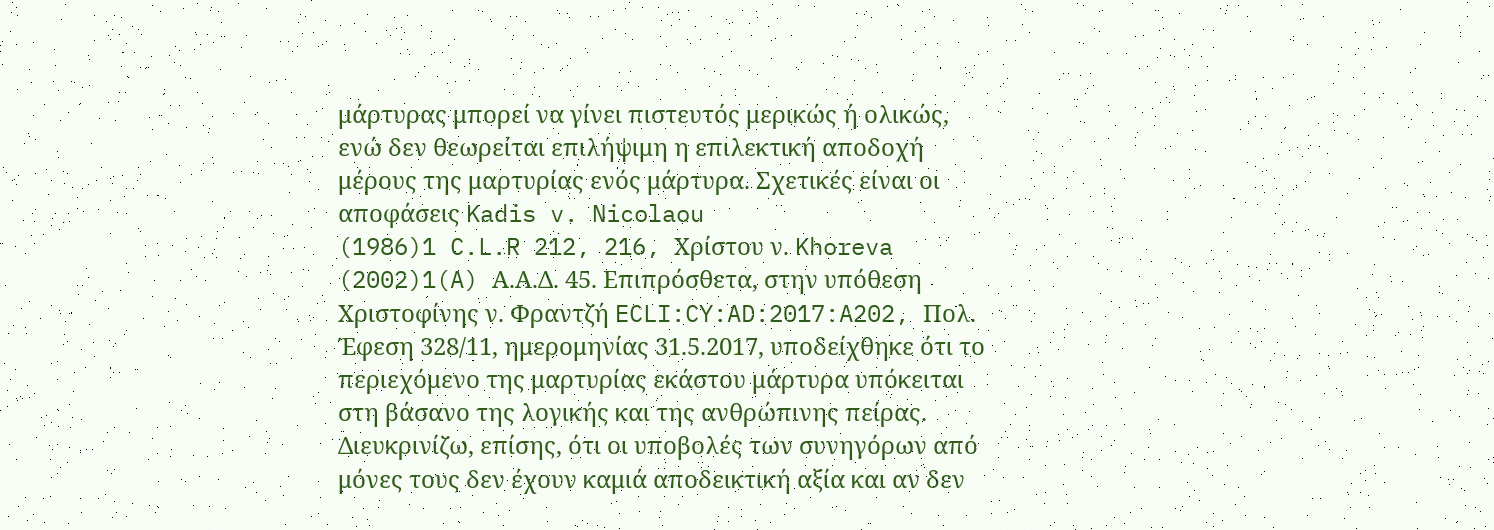μάρτυρας μπορεί να γίνει πιστευτός μερικώς ή ολικώς, ενώ δεν θεωρείται επιλήψιμη η επιλεκτική αποδοχή μέρους της μαρτυρίας ενός μάρτυρα. Σχετικές είναι οι αποφάσεις Kadis v. Nicolaou
(1986)1 C.L.R 212, 216, Χρίστου ν. Khoreva
(2002)1(A) Α.Α.Δ. 45. Επιπρόσθετα, στην υπόθεση Χριστοφίνης ν. Φραντζή ECLI:CY:AD:2017:A202, Πολ. Έφεση 328/11, ημερομηνίας 31.5.2017, υποδείχθηκε ότι το περιεχόμενο της μαρτυρίας εκάστου μάρτυρα υπόκειται στη βάσανο της λογικής και της ανθρώπινης πείρας. Διευκρινίζω, επίσης, ότι οι υποβολές των συνηγόρων από μόνες τους δεν έχουν καμιά αποδεικτική αξία και αν δεν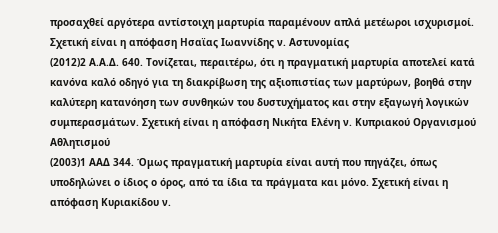προσαχθεί αργότερα αντίστοιχη μαρτυρία παραμένουν απλά μετέωροι ισχυρισμοί. Σχετική είναι η απόφαση Ησαϊας Ιωαννίδης ν. Αστυνομίας
(2012)2 Α.Α.Δ. 640. Τονίζεται, περαιτέρω, ότι η πραγματική μαρτυρία αποτελεί κατά κανόνα καλό οδηγό για τη διακρίβωση της αξιοπιστίας των μαρτύρων, βοηθά στην καλύτερη κατανόηση των συνθηκών του δυστυχήματος και στην εξαγωγή λογικών συμπερασμάτων. Σχετική είναι η απόφαση Νικήτα Ελένη ν. Κυπριακού Οργανισμού Αθλητισμού
(2003)1 ΑΑΔ 344. Όμως πραγματική μαρτυρία είναι αυτή που πηγάζει, όπως υποδηλώνει ο ίδιος ο όρος, από τα ίδια τα πράγματα και μόνο. Σχετική είναι η απόφαση Κυριακίδου ν.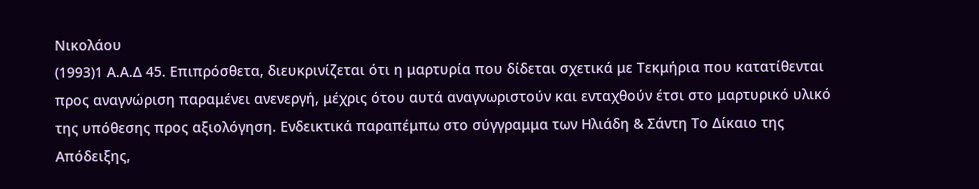Νικολάου
(1993)1 Α.Α.Δ 45. Επιπρόσθετα, διευκρινίζεται ότι η μαρτυρία που δίδεται σχετικά με Τεκμήρια που κατατίθενται προς αναγνώριση παραμένει ανενεργή, μέχρις ότου αυτά αναγνωριστούν και ενταχθούν έτσι στο μαρτυρικό υλικό της υπόθεσης προς αξιολόγηση. Ενδεικτικά παραπέμπω στο σύγγραμμα των Ηλιάδη & Σάντη Το Δίκαιο της Απόδειξης,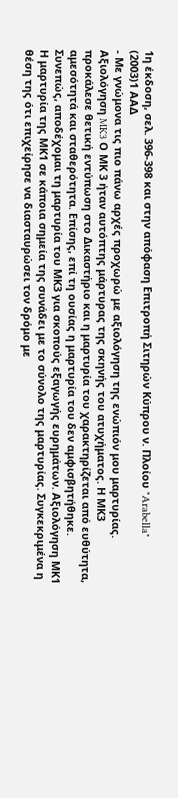1η έκδοση, σελ. 396-398 και στην απόφαση Επιτροπή Σιτηρών Κύπρου ν. Πλoίου "Arabella"
(2003)1 ΑΑΔ
- Με γνώμονα τις πιο πάνω αρχές προχωρώ με αξιολόγηση της ενώπιόν μου μαρτυρίας. Αξιολόγηση MK3 Ο ΜΚ 3 ήταν αυτόπτης μάρτυρας της σκηνής του ατυχήματος. Η ΜΚ3 προκάλεσε θετική εντύπωση στο Δικαστήριο και η μαρτυρία του χαρακτηρίζεται από ευθύτητα, αμεσότητά και σταθερότητα. Επίσης, επί τη ουσίας η μαρτυρία του δεν αμφισβητήθηκε. Συνεπώς, αποδέχομαι τη μαρτυρία του ΜΚ3 για σκοπούς εξαγωγής ευρημάτων. Αξιολόγηση ΜΚ1 Η μαρτυρία της ΜΚ1 σε κάποια σημεία της συνάδει με το σύνολο της μαρτυρίας. Συγκεκριμένα η θέση της ότι επιχείρησε να διασταυρώσει τον δρόμο με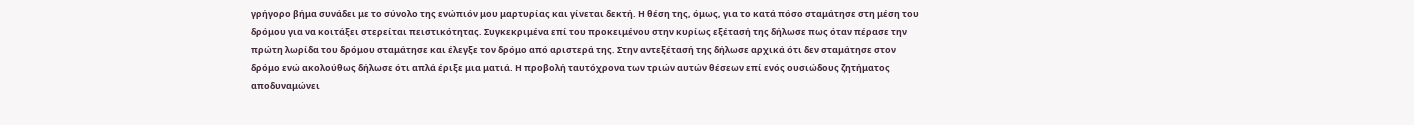γρήγορο βήμα συνάδει με το σύνολο της ενώπιόν μου μαρτυρίας και γίνεται δεκτή. Η θέση της, όμως, για το κατά πόσο σταμάτησε στη μέση του δρόμου για να κοιτάξει στερείται πειστικότητας. Συγκεκριμένα επί του προκειμένου στην κυρίως εξέτασή της δήλωσε πως όταν πέρασε την πρώτη λωρίδα του δρόμου σταμάτησε και έλεγξε τον δρόμο από αριστερά της. Στην αντεξέτασή της δήλωσε αρχικά ότι δεν σταμάτησε στον δρόμο ενώ ακολούθως δήλωσε ότι απλά έριξε μια ματιά. Η προβολή ταυτόχρονα των τριών αυτών θέσεων επί ενός ουσιώδους ζητήματος αποδυναμώνει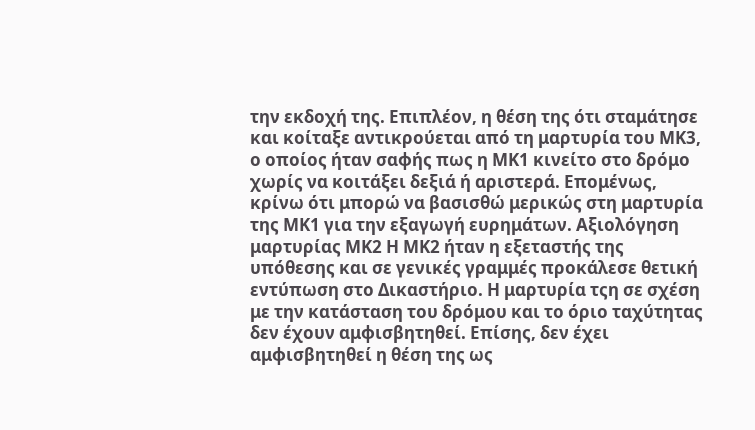την εκδοχή της. Επιπλέον, η θέση της ότι σταμάτησε και κοίταξε αντικρούεται από τη μαρτυρία του ΜΚ3, ο οποίος ήταν σαφής πως η ΜΚ1 κινείτο στο δρόμο χωρίς να κοιτάξει δεξιά ή αριστερά. Επομένως, κρίνω ότι μπορώ να βασισθώ μερικώς στη μαρτυρία της ΜΚ1 για την εξαγωγή ευρημάτων. Αξιολόγηση μαρτυρίας ΜΚ2 Η ΜΚ2 ήταν η εξεταστής της υπόθεσης και σε γενικές γραμμές προκάλεσε θετική εντύπωση στο Δικαστήριο. Η μαρτυρία τςη σε σχέση με την κατάσταση του δρόμου και το όριο ταχύτητας δεν έχουν αμφισβητηθεί. Επίσης, δεν έχει αμφισβητηθεί η θέση της ως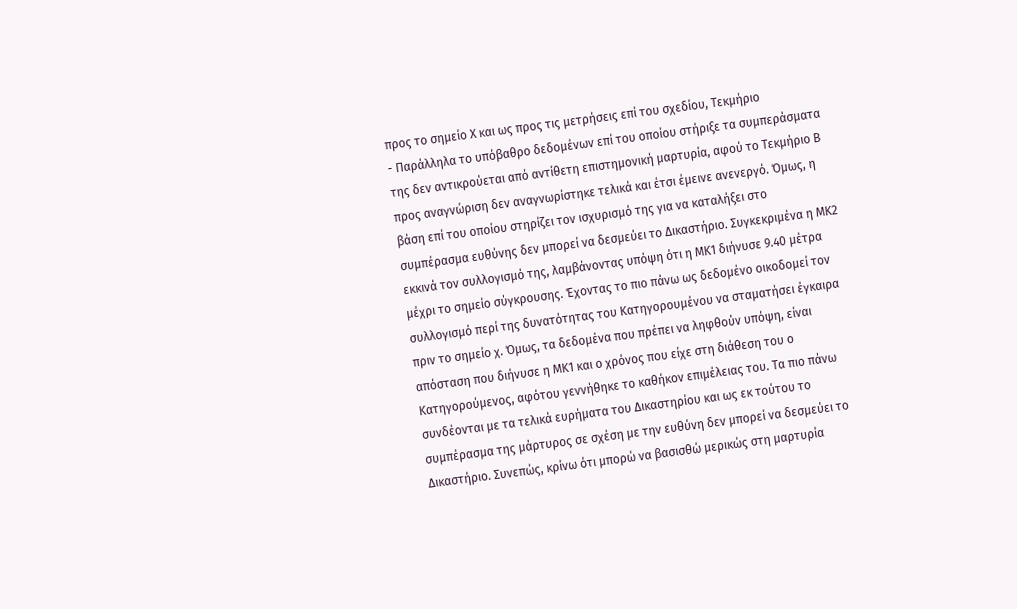προς το σημείο Χ και ως προς τις μετρήσεις επί του σχεδίου, Τεκμήριο
- Παράλληλα το υπόβαθρο δεδομένων επί του οποίου στήριξε τα συμπεράσματα της δεν αντικρούεται από αντίθετη επιστημονική μαρτυρία, αφού το Τεκμήριο Β προς αναγνώριση δεν αναγνωρίστηκε τελικά και έτσι έμεινε ανενεργό. Όμως, η βάση επί του οποίου στηρίζει τον ισχυρισμό της για να καταλήξει στο συμπέρασμα ευθύνης δεν μπορεί να δεσμεύει το Δικαστήριο. Συγκεκριμένα η ΜΚ2 εκκινά τον συλλογισμό της, λαμβάνοντας υπόψη ότι η ΜΚ1 διήνυσε 9.40 μέτρα μέχρι το σημείο σύγκρουσης. Έχοντας το πιο πάνω ως δεδομένο οικοδομεί τον συλλογισμό περί της δυνατότητας του Κατηγορουμένου να σταματήσει έγκαιρα πριν το σημείο χ. Όμως, τα δεδομένα που πρέπει να ληφθούν υπόψη, είναι απόσταση που διήνυσε η ΜΚ1 και ο χρόνος που είχε στη διάθεση του ο Κατηγορούμενος, αφότου γεννήθηκε το καθήκον επιμέλειας του. Τα πιο πάνω συνδέονται με τα τελικά ευρήματα του Δικαστηρίου και ως εκ τούτου το συμπέρασμα της μάρτυρος σε σχέση με την ευθύνη δεν μπορεί να δεσμεύει το Δικαστήριο. Συνεπώς, κρίνω ότι μπορώ να βασισθώ μερικώς στη μαρτυρία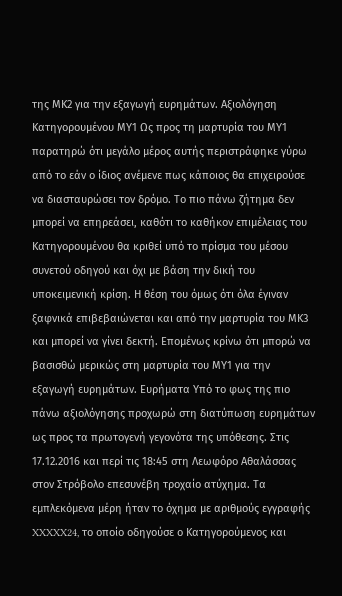της ΜΚ2 για την εξαγωγή ευρημάτων. Αξιολόγηση Κατηγορουμένου ΜΥ1 Ως προς τη μαρτυρία του ΜΥ1 παρατηρώ ότι μεγάλο μέρος αυτής περιστράφηκε γύρω από το εάν ο ίδιος ανέμενε πως κάποιος θα επιχειρούσε να διασταυρώσει τον δρόμο. Το πιο πάνω ζήτημα δεν μπορεί να επηρεάσει, καθότι το καθήκον επιμέλειας του Κατηγορουμένου θα κριθεί υπό το πρίσμα του μέσου συνετού οδηγού και όχι με βάση την δική του υποκειμενική κρίση. Η θέση του όμως ότι όλα έγιναν ξαφνικά επιβεβαιώνεται και από την μαρτυρία του ΜΚ3 και μπορεί να γίνει δεκτή. Επομένως κρίνω ότι μπορώ να βασισθώ μερικώς στη μαρτυρία του ΜΥ1 για την εξαγωγή ευρημάτων. Ευρήματα Υπό το φως της πιο πάνω αξιολόγησης προχωρώ στη διατύπωση ευρημάτων ως προς τα πρωτογενή γεγονότα της υπόθεσης. Στις 17.12.2016 και περί τις 18:45 στη Λεωφόρο Αθαλάσσας στον Στρόβολο επεσυνέβη τροχαίο ατύχημα. Τα εμπλεκόμενα μέρη ήταν το όχημα με αριθμούς εγγραφής XXXXX24, το οποίο οδηγούσε ο Κατηγορούμενος και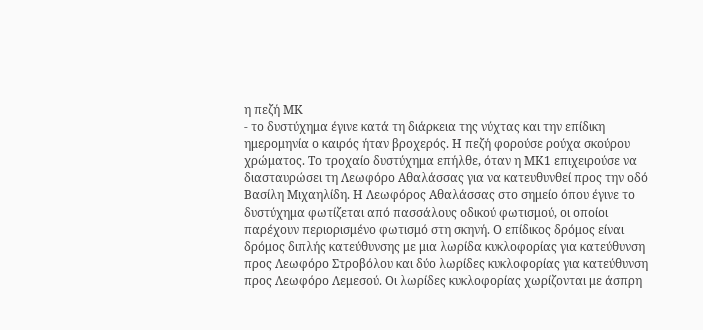η πεζή ΜΚ
- το δυστύχημα έγινε κατά τη διάρκεια της νύχτας και την επίδικη ημερομηνία ο καιρός ήταν βροχερός. Η πεζή φορούσε ρούχα σκούρου χρώματος. Το τροχαίο δυστύχημα επήλθε, όταν η ΜΚ1 επιχειρούσε να διασταυρώσει τη Λεωφόρο Αθαλάσσας για να κατευθυνθεί προς την οδό Βασίλη Μιχαηλίδη. Η Λεωφόρος Αθαλάσσας στο σημείο όπου έγινε το δυστύχημα φωτίζεται από πασσάλους οδικού φωτισμού, οι οποίοι παρέχουν περιορισμένο φωτισμό στη σκηνή. Ο επίδικος δρόμος είναι δρόμος διπλής κατεύθυνσης με μια λωρίδα κυκλοφορίας για κατεύθυνση προς Λεωφόρο Στροβόλου και δύο λωρίδες κυκλοφορίας για κατεύθυνση προς Λεωφόρο Λεμεσού. Οι λωρίδες κυκλοφορίας χωρίζονται με άσπρη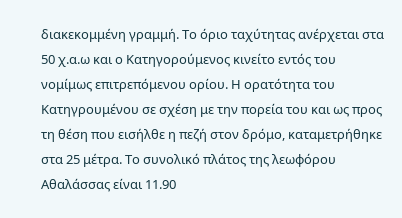διακεκομμένη γραμμή. Το όριο ταχύτητας ανέρχεται στα 50 χ.α.ω και ο Κατηγορούμενος κινείτο εντός του νομίμως επιτρεπόμενου ορίου. Η ορατότητα του Κατηγρουμένου σε σχέση με την πορεία του και ως προς τη θέση που εισήλθε η πεζή στον δρόμο, καταμετρήθηκε στα 25 μέτρα. Το συνολικό πλάτος της λεωφόρου Αθαλάσσας είναι 11.90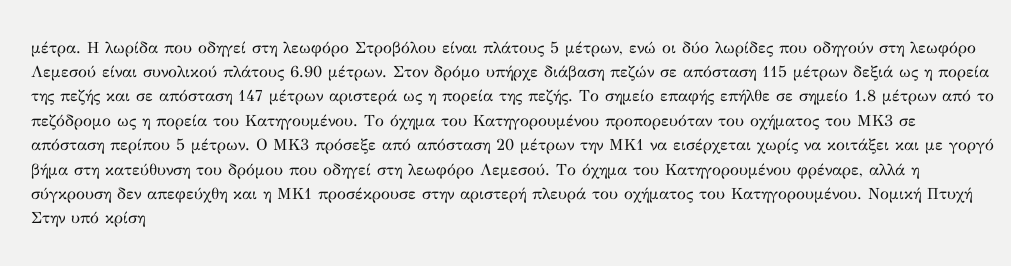μέτρα. Η λωρίδα που οδηγεί στη λεωφόρο Στροβόλου είναι πλάτους 5 μέτρων, ενώ οι δύο λωρίδες που οδηγούν στη λεωφόρο Λεμεσού είναι συνολικού πλάτους 6.90 μέτρων. Στον δρόμο υπήρχε διάβαση πεζών σε απόσταση 115 μέτρων δεξιά ως η πορεία της πεζής και σε απόσταση 147 μέτρων αριστερά ως η πορεία της πεζής. Το σημείο επαφής επήλθε σε σημείο 1.8 μέτρων από το πεζόδρομο ως η πορεία του Κατηγουμένου. Το όχημα του Κατηγορουμένου προπορευόταν του οχήματος του ΜΚ3 σε απόσταση περίπου 5 μέτρων. Ο ΜΚ3 πρόσεξε από απόσταση 20 μέτρων την ΜΚ1 να εισέρχεται χωρίς να κοιτάξει και με γοργό βήμα στη κατεύθυνση του δρόμου που οδηγεί στη λεωφόρο Λεμεσού. Το όχημα του Κατηγορουμένου φρέναρε, αλλά η σύγκρουση δεν απεφεύχθη και η ΜΚ1 προσέκρουσε στην αριστερή πλευρά του οχήματος του Κατηγορουμένου. Νομική Πτυχή Στην υπό κρίση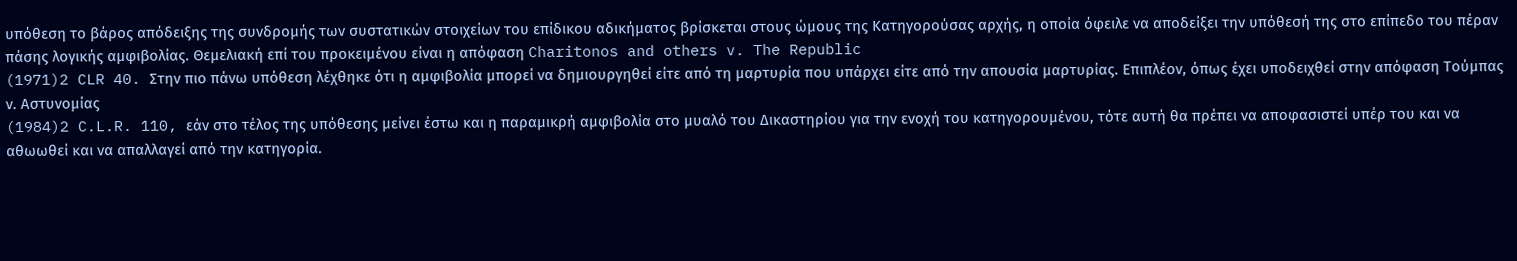υπόθεση το βάρος απόδειξης της συνδρομής των συστατικών στοιχείων του επίδικου αδικήματος βρίσκεται στους ώμους της Κατηγορούσας αρχής, η οποία όφειλε να αποδείξει την υπόθεσή της στο επίπεδο του πέραν πάσης λογικής αμφιβολίας. Θεμελιακή επί του προκειμένου είναι η απόφαση Charitonos and others v. The Republic
(1971)2 CLR 40. Στην πιο πάνω υπόθεση λέχθηκε ότι η αμφιβολία μπορεί να δημιουργηθεί είτε από τη μαρτυρία που υπάρχει είτε από την απουσία μαρτυρίας. Επιπλέον, όπως έχει υποδειχθεί στην απόφαση Τούμπας ν. Αστυνομίας
(1984)2 C.L.R. 110, εάν στο τέλος της υπόθεσης μείνει έστω και η παραμικρή αμφιβολία στο μυαλό του Δικαστηρίου για την ενοχή του κατηγορουμένου, τότε αυτή θα πρέπει να αποφασιστεί υπέρ του και να αθωωθεί και να απαλλαγεί από την κατηγορία.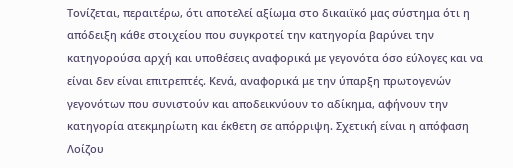Τονίζεται, περαιτέρω, ότι αποτελεί αξίωμα στο δικαιϊκό μας σύστημα ότι η απόδειξη κάθε στοιχείου που συγκροτεί την κατηγορία βαρύνει την κατηγορούσα αρχή και υποθέσεις αναφορικά με γεγονότα όσο εύλογες και να είναι δεν είναι επιτρεπτές. Κενά, αναφορικά με την ύπαρξη πρωτογενών γεγονότων που συνιστούν και αποδεικνύουν το αδίκημα, αφήνουν την κατηγορία ατεκμηρίωτη και έκθετη σε απόρριψη. Σχετική είναι η απόφαση Λοίζου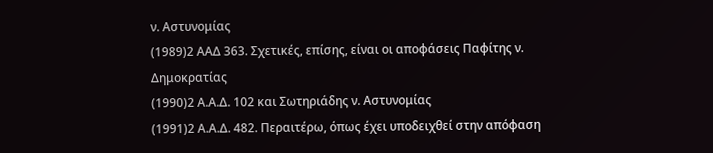ν. Αστυνομίας
(1989)2 ΑΑΔ 363. Σχετικές, επίσης, είναι οι αποφάσεις Παφίτης ν. Δημοκρατίας
(1990)2 Α.Α.Δ. 102 και Σωτηριάδης ν. Αστυνομίας
(1991)2 Α.Α.Δ. 482. Περαιτέρω, όπως έχει υποδειχθεί στην απόφαση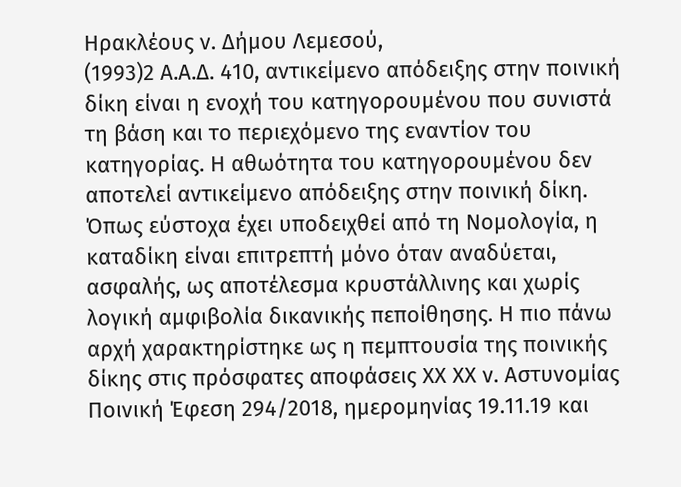Ηρακλέους ν. Δήμου Λεμεσού,
(1993)2 Α.Α.Δ. 410, αντικείμενο απόδειξης στην ποινική δίκη είναι η ενοχή του κατηγορουμένου που συνιστά τη βάση και το περιεχόμενο της εναντίον του κατηγορίας. Η αθωότητα του κατηγορουμένου δεν αποτελεί αντικείμενο απόδειξης στην ποινική δίκη. Όπως εύστοχα έχει υποδειχθεί από τη Νομολογία, η καταδίκη είναι επιτρεπτή μόνο όταν αναδύεται, ασφαλής, ως αποτέλεσμα κρυστάλλινης και χωρίς λογική αμφιβολία δικανικής πεποίθησης. Η πιο πάνω αρχή χαρακτηρίστηκε ως η πεμπτουσία της ποινικής δίκης στις πρόσφατες αποφάσεις ΧΧ ΧΧ ν. Αστυνομίας Ποινική Έφεση 294/2018, ημερομηνίας 19.11.19 και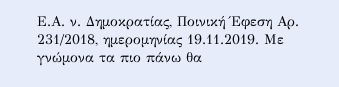Ε.Α. ν. Δημοκρατίας, Ποινική Έφεση Αρ. 231/2018, ημερομηνίας 19.11.2019. Με γνώμονα τα πιο πάνω θα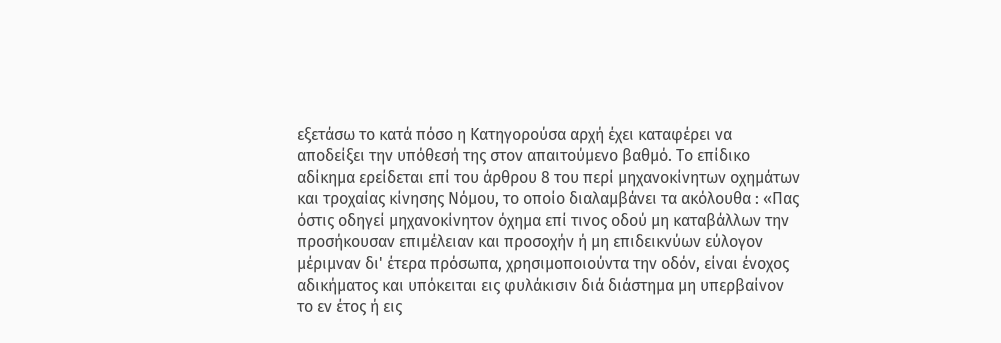εξετάσω το κατά πόσο η Κατηγορούσα αρχή έχει καταφέρει να αποδείξει την υπόθεσή της στον απαιτούμενο βαθμό. Το επίδικο αδίκημα ερείδεται επί του άρθρου 8 του περί μηχανοκίνητων οχημάτων και τροχαίας κίνησης Νόμου, το οποίο διαλαμβάνει τα ακόλουθα : «Πας όστις οδηγεί μηχανοκίνητον όχημα επί τινος οδού μη καταβάλλων την προσήκουσαν επιμέλειαν και προσοχήν ή μη επιδεικνύων εύλογον μέριμναν δι' έτερα πρόσωπα, χρησιμοποιούντα την οδόν, είναι ένοχος αδικήματος και υπόκειται εις φυλάκισιν διά διάστημα μη υπερβαίνον το εν έτος ή εις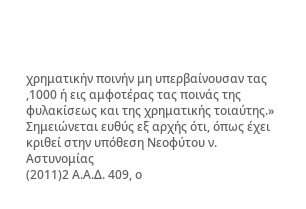χρηματικήν ποινήν μη υπερβαίνουσαν τας ,1000 ή εις αμφοτέρας τας ποινάς της φυλακίσεως και της χρηματικής τοιαύτης.» Σημειώνεται ευθύς εξ αρχής ότι, όπως έχει κριθεί στην υπόθεση Νεοφύτου ν. Αστυνομίας
(2011)2 Α.Α.Δ. 409, ο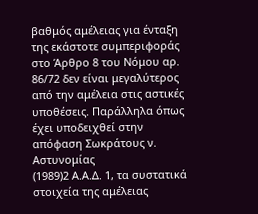βαθμός αμέλειας για ένταξη της εκάστοτε συμπεριφοράς στο Άρθρο 8 του Νόμου αρ. 86/72 δεν είναι μεγαλύτερος από την αμέλεια στις αστικές υποθέσεις. Παράλληλα όπως έχει υποδειχθεί στην απόφαση Σωκράτους ν. Αστυνομίας
(1989)2 Α.Α.Δ. 1, τα συστατικά στοιχεία της αμέλειας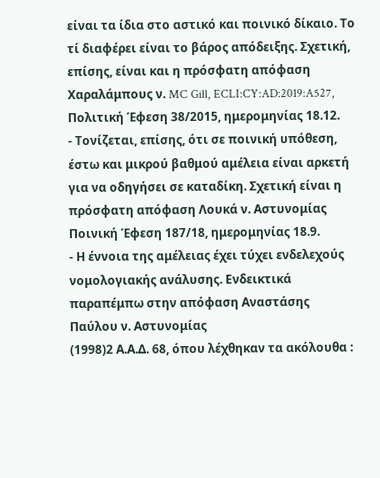είναι τα ίδια στο αστικό και ποινικό δίκαιο. Το τί διαφέρει είναι το βάρος απόδειξης. Σχετική, επίσης, είναι και η πρόσφατη απόφαση Χαραλάμπους ν. MC Gill, ECLI:CY:AD:2019:A527, Πολιτική Έφεση 38/2015, ημερομηνίας 18.12.
- Τονίζεται, επίσης, ότι σε ποινική υπόθεση, έστω και μικρού βαθμού αμέλεια είναι αρκετή για να οδηγήσει σε καταδίκη. Σχετική είναι η πρόσφατη απόφαση Λουκά ν. Αστυνομίας Ποινική Έφεση 187/18, ημερομηνίας 18.9.
- Η έννοια της αμέλειας έχει τύχει ενδελεχούς νομολογιακής ανάλυσης. Ενδεικτικά παραπέμπω στην απόφαση Αναστάσης Παύλου ν. Αστυνομίας
(1998)2 Α.Α.Δ. 68, όπου λέχθηκαν τα ακόλουθα :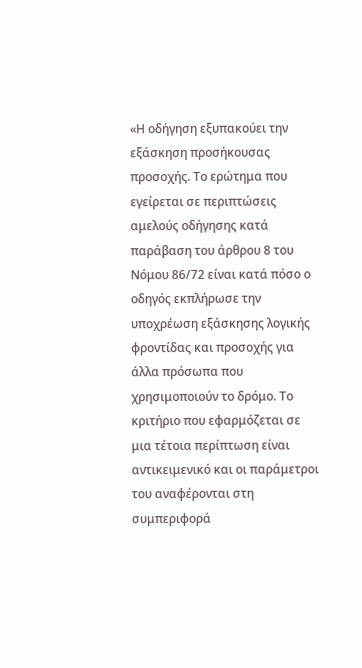«Η οδήγηση εξυπακούει την εξάσκηση προσήκουσας προσοχής. Το ερώτημα που εγείρεται σε περιπτώσεις αμελούς οδήγησης κατά παράβαση του άρθρου 8 του Νόμου 86/72 είναι κατά πόσο ο οδηγός εκπλήρωσε την υποχρέωση εξάσκησης λογικής φροντίδας και προσοχής για άλλα πρόσωπα που χρησιμοποιούν το δρόμο. Το κριτήριο που εφαρμόζεται σε μια τέτοια περίπτωση είναι αντικειμενικό και οι παράμετροι του αναφέρονται στη συμπεριφορά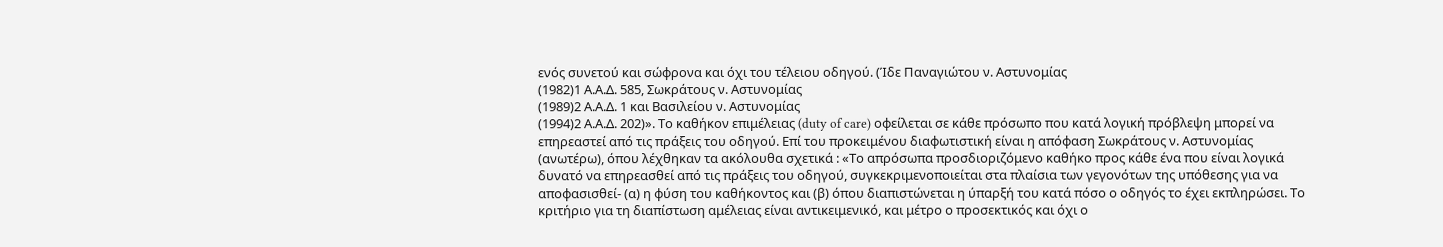ενός συνετού και σώφρονα και όχι του τέλειου οδηγού. (Ίδε Παναγιώτου ν. Αστυνομίας
(1982)1 Α.Α.Δ. 585, Σωκράτους ν. Αστυνομίας
(1989)2 Α.Α.Δ. 1 και Βασιλείου ν. Αστυνομίας
(1994)2 Α.Α.Δ. 202)». Το καθήκον επιμέλειας (duty of care) οφείλεται σε κάθε πρόσωπο που κατά λογική πρόβλεψη μπορεί να επηρεαστεί από τις πράξεις του οδηγού. Επί του προκειμένου διαφωτιστική είναι η απόφαση Σωκράτους ν. Αστυνομίας (ανωτέρω), όπου λέχθηκαν τα ακόλουθα σχετικά : «Το απρόσωπα προσδιοριζόμενο καθήκο προς κάθε ένα που είναι λογικά δυνατό να επηρεασθεί από τις πράξεις του οδηγού, συγκεκριμενοποιείται στα πλαίσια των γεγονότων της υπόθεσης για να αποφασισθεί- (α) η φύση του καθήκοντος και (β) όπου διαπιστώνεται η ύπαρξή του κατά πόσο ο οδηγός το έχει εκπληρώσει. Το κριτήριο για τη διαπίστωση αμέλειας είναι αντικειμενικό, και μέτρο ο προσεκτικός και όχι ο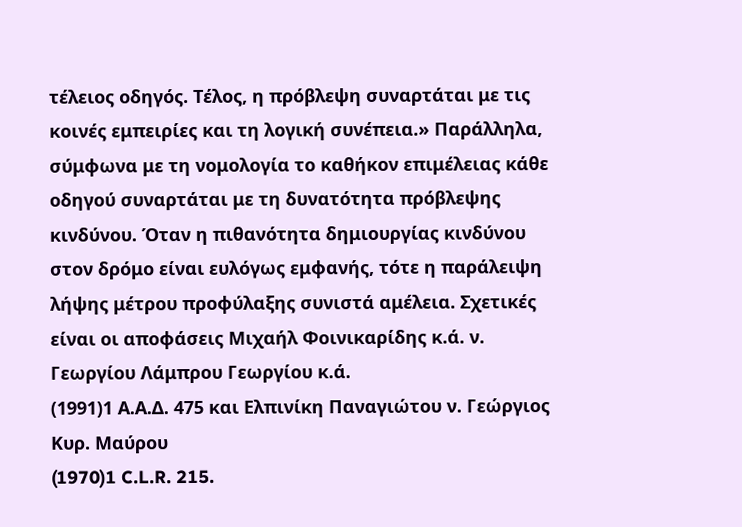τέλειος οδηγός. Τέλος, η πρόβλεψη συναρτάται με τις κοινές εμπειρίες και τη λογική συνέπεια.» Παράλληλα, σύμφωνα με τη νομολογία το καθήκον επιμέλειας κάθε οδηγού συναρτάται με τη δυνατότητα πρόβλεψης κινδύνου. Όταν η πιθανότητα δημιουργίας κινδύνου στον δρόμο είναι ευλόγως εμφανής, τότε η παράλειψη λήψης μέτρου προφύλαξης συνιστά αμέλεια. Σχετικές είναι οι αποφάσεις Μιχαήλ Φοινικαρίδης κ.ά. ν. Γεωργίου Λάμπρου Γεωργίου κ.ά.
(1991)1 Α.Α.Δ. 475 και Ελπινίκη Παναγιώτου ν. Γεώργιος Κυρ. Μαύρου
(1970)1 C.L.R. 215.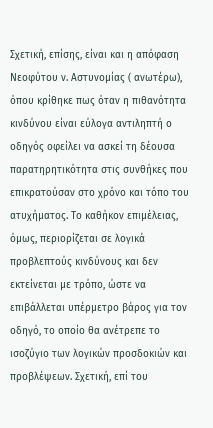Σχετική, επίσης, είναι και η απόφαση Νεοφύτου ν. Αστυνομίας ( ανωτέρω), όπου κρίθηκε πως όταν η πιθανότητα κινδύνου είναι εύλογα αντιληπτή ο οδηγός οφείλει να ασκεί τη δέουσα παρατηρητικότητα στις συνθήκες που επικρατούσαν στο χρόνο και τόπο του ατυχήματος. Το καθήκον επιμέλειας, όμως, περιορίζεται σε λογικά προβλεπτούς κινδύνους και δεν εκτείνεται με τρόπο, ώστε να επιβάλλεται υπέρμετρο βάρος για τον οδηγό, το οποίο θα ανέτρεπε το ισοζύγιο των λογικών προσδοκιών και προβλέψεων. Σχετική, επί του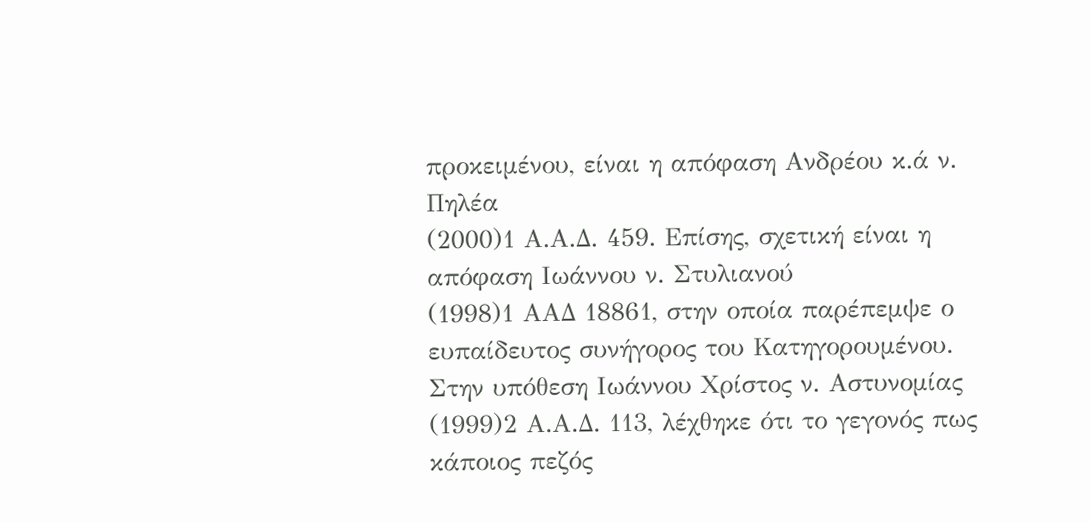προκειμένου, είναι η απόφαση Ανδρέου κ.ά ν. Πηλέα
(2000)1 Α.Α.Δ. 459. Επίσης, σχετική είναι η απόφαση Ιωάννου ν. Στυλιανού
(1998)1 ΑΑΔ 18861, στην οποία παρέπεμψε ο ευπαίδευτος συνήγορος του Κατηγορουμένου. Στην υπόθεση Ιωάννου Χρίστος ν. Αστυνομίας
(1999)2 Α.Α.Δ. 113, λέχθηκε ότι το γεγονός πως κάποιος πεζός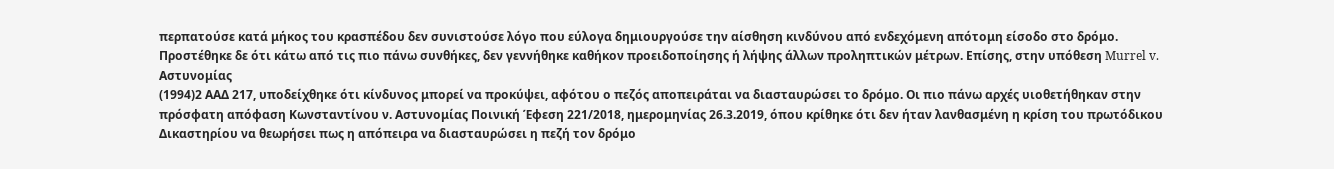περπατούσε κατά μήκος του κρασπέδου δεν συνιστούσε λόγο που εύλογα δημιουργούσε την αίσθηση κινδύνου από ενδεχόμενη απότομη είσοδο στο δρόμο. Προστέθηκε δε ότι κάτω από τις πιο πάνω συνθήκες, δεν γεννήθηκε καθήκον προειδοποίησης ή λήψης άλλων προληπτικών μέτρων. Επίσης, στην υπόθεση Murrel v. Αστυνομίας
(1994)2 ΑΑΔ 217, υποδείχθηκε ότι κίνδυνος μπορεί να προκύψει, αφότου ο πεζός αποπειράται να διασταυρώσει το δρόμο. Οι πιο πάνω αρχές υιοθετήθηκαν στην πρόσφατη απόφαση Κωνσταντίνου ν. Αστυνομίας Ποινική Έφεση 221/2018, ημερομηνίας 26.3.2019, όπου κρίθηκε ότι δεν ήταν λανθασμένη η κρίση του πρωτόδικου Δικαστηρίου να θεωρήσει πως η απόπειρα να διασταυρώσει η πεζή τον δρόμο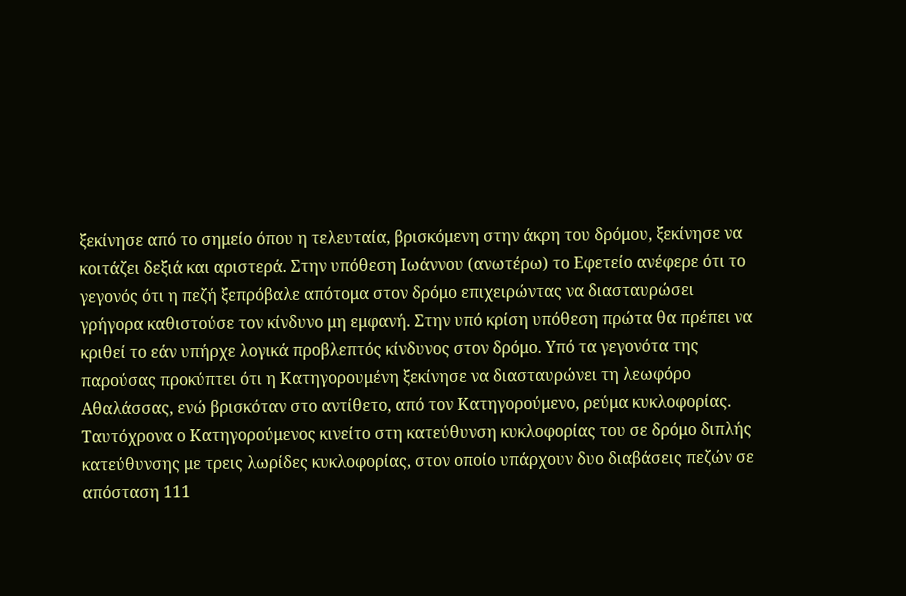ξεκίνησε από το σημείο όπου η τελευταία, βρισκόμενη στην άκρη του δρόμου, ξεκίνησε να κοιτάζει δεξιά και αριστερά. Στην υπόθεση Ιωάννου (ανωτέρω) το Εφετείο ανέφερε ότι το γεγονός ότι η πεζή ξεπρόβαλε απότομα στον δρόμο επιχειρώντας να διασταυρώσει γρήγορα καθιστούσε τον κίνδυνο μη εμφανή. Στην υπό κρίση υπόθεση πρώτα θα πρέπει να κριθεί το εάν υπήρχε λογικά προβλεπτός κίνδυνος στον δρόμο. Υπό τα γεγονότα της παρούσας προκύπτει ότι η Κατηγορουμένη ξεκίνησε να διασταυρώνει τη λεωφόρο Αθαλάσσας, ενώ βρισκόταν στο αντίθετο, από τον Κατηγορούμενο, ρεύμα κυκλοφορίας. Ταυτόχρονα ο Κατηγορούμενος κινείτο στη κατεύθυνση κυκλοφορίας του σε δρόμο διπλής κατεύθυνσης με τρεις λωρίδες κυκλοφορίας, στον οποίο υπάρχουν δυο διαβάσεις πεζών σε απόσταση 111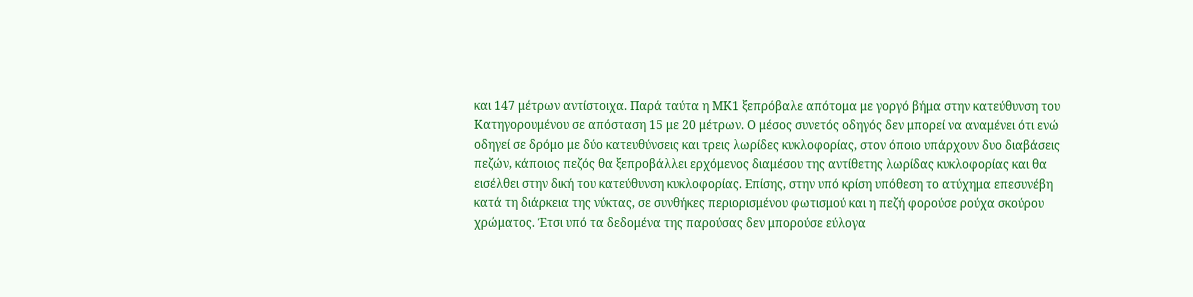και 147 μέτρων αντίστοιχα. Παρά ταύτα η ΜΚ1 ξεπρόβαλε απότομα με γοργό βήμα στην κατεύθυνση του Κατηγορουμένου σε απόσταση 15 με 20 μέτρων. Ο μέσος συνετός οδηγός δεν μπορεί να αναμένει ότι ενώ οδηγεί σε δρόμο με δύο κατευθύνσεις και τρεις λωρίδες κυκλοφορίας, στον όποιο υπάρχουν δυο διαβάσεις πεζών, κάποιος πεζός θα ξεπροβάλλει ερχόμενος διαμέσου της αντίθετης λωρίδας κυκλοφορίας και θα εισέλθει στην δική του κατεύθυνση κυκλοφορίας. Επίσης, στην υπό κρίση υπόθεση το ατύχημα επεσυνέβη κατά τη διάρκεια της νύκτας, σε συνθήκες περιορισμένου φωτισμού και η πεζή φορούσε ρούχα σκούρου χρώματος. Έτσι υπό τα δεδομένα της παρούσας δεν μπορούσε εύλογα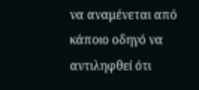να αναμένεται από κάποιο οδηγό να αντιληφθεί ότι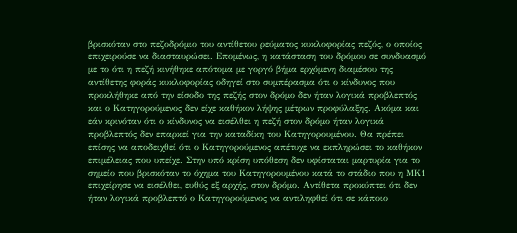βρισκόταν στο πεζοδρόμιο του αντίθετου ρεύματος κυκλοφορίας πεζός, ο οποίος επιχειρούσε να διασταυρώσει. Επομένως, η κατάσταση του δρόμου σε συνδυασμό με το ότι η πεζή κινήθηκε απότομα με γοργό βήμα ερχόμενη διαμέσου της αντίθετης φοράς κυκλοφορίας οδηγεί στο συμπέρασμα ότι ο κίνδυνος που προκλήθηκε από την είσοδο της πεζής στον δρόμο δεν ήταν λογικά προβλεπτός και ο Κατηγορούμενος δεν είχε καθήκον λήψης μέτρων προφύλαξης. Ακόμα και εάν κρινόταν ότι ο κίνδυνος να εισέλθει η πεζή στον δρόμο ήταν λογικά προβλεπτός δεν επαρκεί για την καταδίκη του Κατηγορουμένου. Θα πρέπει επίσης να αποδειχθεί ότι ο Κατηγορούμενος απέτυχε να εκπληρώσει το καθήκον επιμέλειας που υπείχε. Στην υπό κρίση υπόθεση δεν υφίσταται μαρτυρία για το σημείο που βρισκόταν το όχημα του Κατηγορουμένου κατά το στάδιο που η ΜΚ1 επιχείρησε να εισέλθει, ευθύς εξ αρχής, στον δρόμο. Αντίθετα προκύπτει ότι δεν ήταν λογικά προβλεπτό ο Κατηγορούμενος να αντιληφθεί ότι σε κάποιο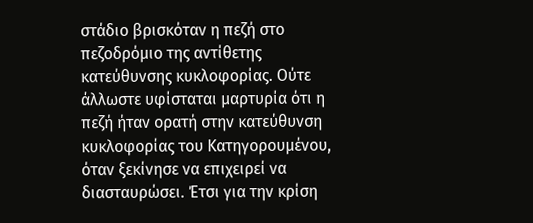στάδιο βρισκόταν η πεζή στο πεζοδρόμιο της αντίθετης κατεύθυνσης κυκλοφορίας. Ούτε άλλωστε υφίσταται μαρτυρία ότι η πεζή ήταν ορατή στην κατεύθυνση κυκλοφορίας του Κατηγορουμένου, όταν ξεκίνησε να επιχειρεί να διασταυρώσει. Έτσι για την κρίση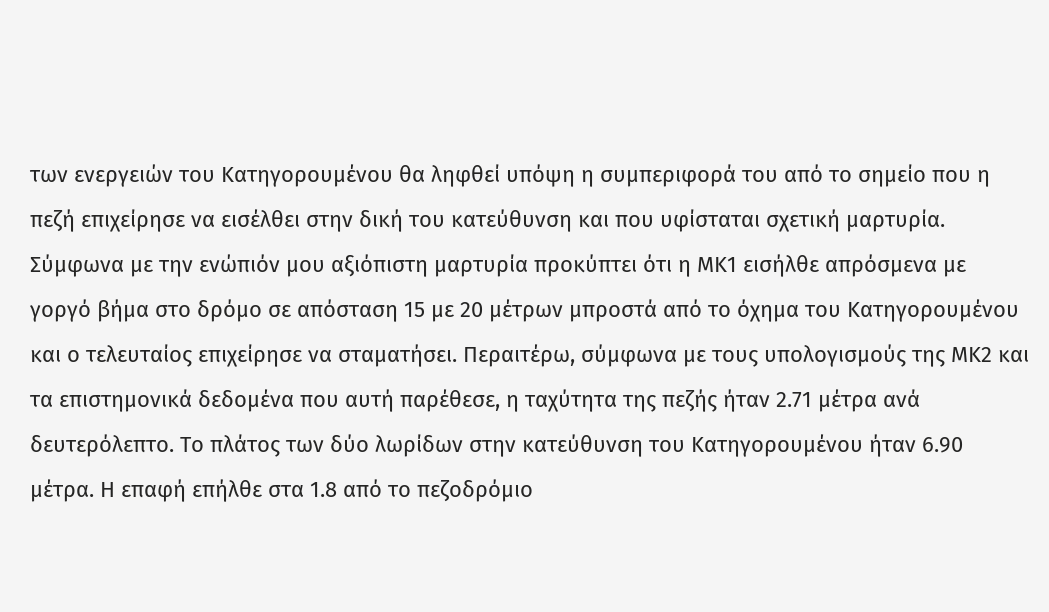των ενεργειών του Κατηγορουμένου θα ληφθεί υπόψη η συμπεριφορά του από το σημείο που η πεζή επιχείρησε να εισέλθει στην δική του κατεύθυνση και που υφίσταται σχετική μαρτυρία. Σύμφωνα με την ενώπιόν μου αξιόπιστη μαρτυρία προκύπτει ότι η ΜΚ1 εισήλθε απρόσμενα με γοργό βήμα στο δρόμο σε απόσταση 15 με 20 μέτρων μπροστά από το όχημα του Κατηγορουμένου και ο τελευταίος επιχείρησε να σταματήσει. Περαιτέρω, σύμφωνα με τους υπολογισμούς της ΜΚ2 και τα επιστημονικά δεδομένα που αυτή παρέθεσε, η ταχύτητα της πεζής ήταν 2.71 μέτρα ανά δευτερόλεπτο. Το πλάτος των δύο λωρίδων στην κατεύθυνση του Κατηγορουμένου ήταν 6.90 μέτρα. Η επαφή επήλθε στα 1.8 από το πεζοδρόμιο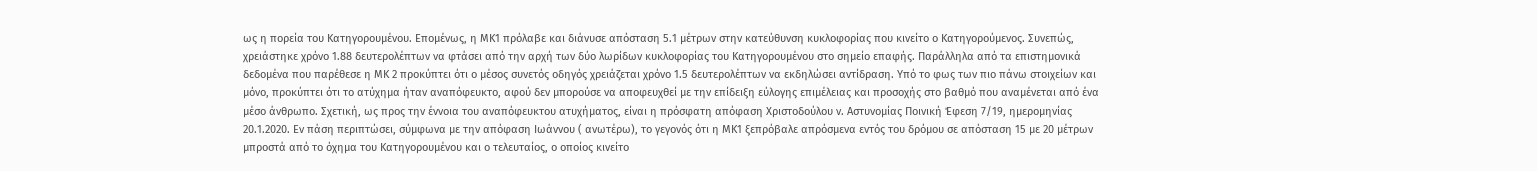ως η πορεία του Κατηγορουμένου. Επομένως, η ΜΚ1 πρόλαβε και διάνυσε απόσταση 5.1 μέτρων στην κατεύθυνση κυκλοφορίας που κινείτο ο Κατηγορούμενος. Συνεπώς, χρειάστηκε χρόνο 1.88 δευτερολέπτων να φτάσει από την αρχή των δύο λωρίδων κυκλοφορίας του Κατηγορουμένου στο σημείο επαφής. Παράλληλα από τα επιστημονικά δεδομένα που παρέθεσε η ΜΚ 2 προκύπτει ότι ο μέσος συνετός οδηγός χρειάζεται χρόνο 1.5 δευτερολέπτων να εκδηλώσει αντίδραση. Υπό το φως των πιο πάνω στοιχείων και μόνο, προκύπτει ότι το ατύχημα ήταν αναπόφευκτο, αφού δεν μπορούσε να αποφευχθεί με την επίδειξη εύλογης επιμέλειας και προσοχής στο βαθμό που αναμένεται από ένα μέσο άνθρωπο. Σχετική, ως προς την έννοια του αναπόφευκτου ατυχήματος, είναι η πρόσφατη απόφαση Χριστοδούλου ν. Αστυνομίας Ποινική Έφεση 7/19, ημερομηνίας 20.1.2020. Εν πάση περιπτώσει, σύμφωνα με την απόφαση Ιωάννου ( ανωτέρω), το γεγονός ότι η ΜΚ1 ξεπρόβαλε απρόσμενα εντός του δρόμου σε απόσταση 15 με 20 μέτρων μπροστά από το όχημα του Κατηγορουμένου και ο τελευταίος, ο οποίος κινείτο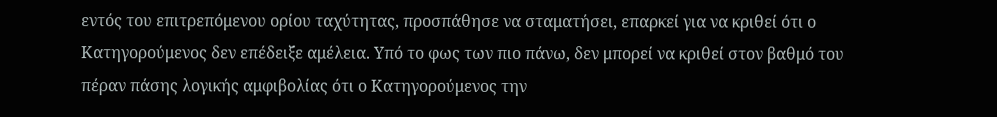εντός του επιτρεπόμενου ορίου ταχύτητας, προσπάθησε να σταματήσει, επαρκεί για να κριθεί ότι ο Κατηγορούμενος δεν επέδειξε αμέλεια. Υπό το φως των πιο πάνω, δεν μπορεί να κριθεί στον βαθμό του πέραν πάσης λογικής αμφιβολίας ότι ο Κατηγορούμενος την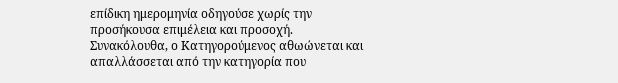επίδικη ημερομηνία οδηγούσε χωρίς την προσήκουσα επιμέλεια και προσοχή. Συνακόλουθα, ο Κατηγορούμενος αθωώνεται και απαλλάσσεται από την κατηγορία που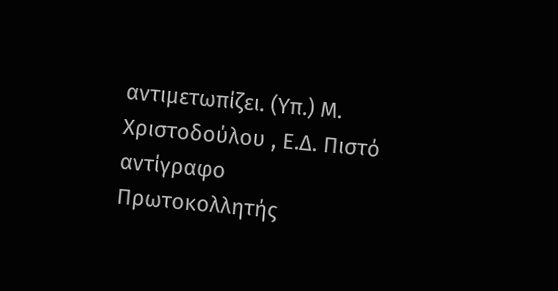αντιμετωπίζει. (Υπ.) Μ. Χριστοδούλου , Ε.Δ. Πιστό αντίγραφο Πρωτοκολλητής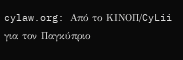cylaw.org: Από το ΚΙΝOΠ/CyLii για τον Παγκύπριο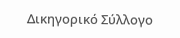Δικηγορικό Σύλλογο